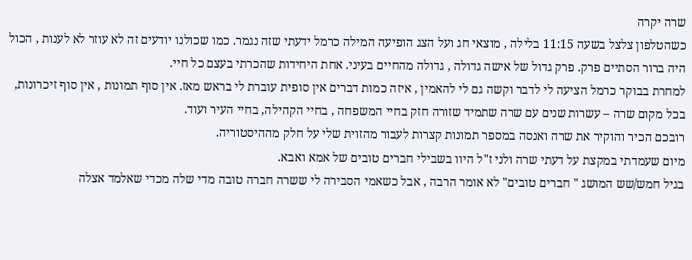שרה יקרה
כשהטלפון צלצל בשעה 11:15 בלילה , מוצאי חג ועל הצג הופיעה המילה כרמל ידעתי שזה נגמר. כמו שכולנו יודעים זה לא עוזר לא לענות , הכול היה ברור הסתיים פרק. פרק גדול של אישה גדולה , גדולה מהחיים בעיני. אחת היחידות שהכרתי בעצם כל חיי.
למחרת בבוקר כרמל הציעה לי לדבר וקשה גם לי להאמין , איזה כמות דברים אין סופית עוברת לי בראש מאז. אין סוף תמונות , אין סוף זיכרונות, בכל מקום שרה – עשרות שנים עם שרה שתמיד שזורה חזק בחיי המשפחה , בחיי הקהילה, בחיי העיר ועוד.
רובכם הכיר והוקיר את שרה ואנסה במספר תמונות קצרות לעבור מהזוית שלי על חלק מההיסטוריה.
מיום שעמדתי במקצת על דעתי שרה ולני ז"ל היוו בשבילי חברים טובים של אמא ואבא.
בגיל חמש/שש המושג " חברים טובים" לא אומר הרבה , אבל כשאמי הסבירה לי ששרה חברה טובה מדי שלה מכדי שאלמד אצלה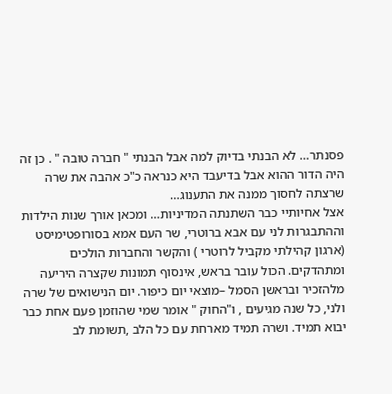פסנתר… לא הבנתי בדיוק למה אבל הבנתי " חברה טובה " . כן זה היה הדור ההוא אבל בדיעבד היא כנראה כ"כ אהבה את שרה שרצתה לחסוך ממנה את התענוג…
אצל אחיותיי כבר השתנתה המדיניות… ומכאן אורך שנות הילדות וההתבגרות לני עם אבא ברוטרי, שר העם אמא בסורופטימיסט (ארגון קהילתי מקביל לרוטרי ) והקשר והחברות הולכים ומתהדקים. הכול עובר בראש, אינסוף תמונות שקצרה היריעה מלהזכיר ובראשן הסמל –מוצאי יום כיפור. יום הנישואים של שרה ולני, כל שנה מגיעים , ו"החוק " אומר שמי שהוזמן פעם אחת כבר יבוא תמיד. ושרה תמיד מארחת עם כל הלב ,תשומת לב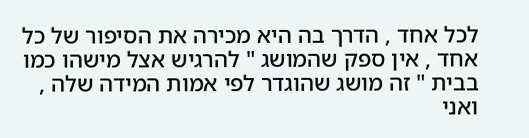לכל אחד , הדרך בה היא מכירה את הסיפור של כל אחד , אין ספק שהמושג " להרגיש אצל מישהו כמו בבית " זה מושג שהוגדר לפי אמות המידה שלה , ואני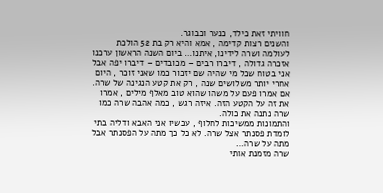חוויתי זאת כילד, כנער וכבוגר.
והשנים רצות קדימה , אמא והיא רק בת 52 הולכת לעולמה ושרה לידינו, איתנו… ביום השנה הראשון ערכנו אזכרה גדולה , דיברו רבים – מכובדים – דיברו יפה אבל אני בטוח שכל מי שהיה שם יזכור כמו שאני זוכר , היום אחרי יותר משלושים שנה , רק את קטע הנגינה של שרה. אם אמרו פעם על משהו שהוא טוב מאלף מילים , אמרו את זה על הקטע הזה. איזה רגש , כמה אהבה שרה כמו שרה נתנה את כולה.
והתמונות ממשיכות לחלוף , עכשיו אני האבא ודליה בתי לומדת פסנתר אצל שרה. לא כל כך מתה על הפסנתר אבל מתה על שרה…
שרה מזמנת אותי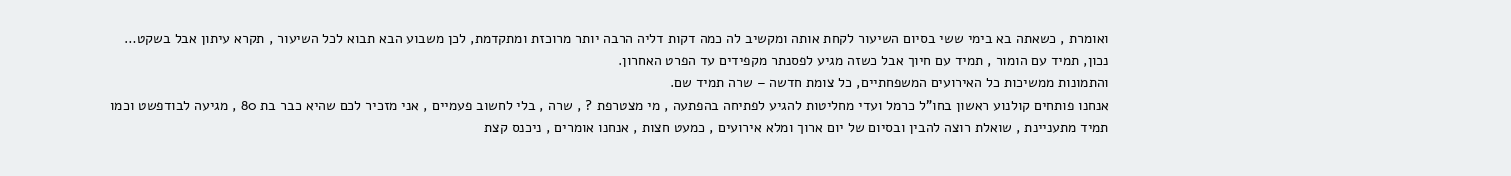ואומרת , כשאתה בא בימי ששי בסיום השיעור לקחת אותה ומקשיב לה כמה דקות דליה הרבה יותר מרוכזת ומתקדמת, לכן משבוע הבא תבוא לכל השיעור , תקרא עיתון אבל בשקט…
נכון, תמיד עם הומור , תמיד עם חיוך אבל כשזה מגיע לפסנתר מקפידים עד הפרט האחרון.
והתמונות ממשיכות כל האירועים המשפחתיים, כל צומת חדשה – שרה תמיד שם.
אנחנו פותחים קולנוע ראשון בחו"ל כרמל ועדי מחליטות להגיע לפתיחה בהפתעה , מי מצטרפת ? , שרה , בלי לחשוב פעמיים , אני מזכיר לכם שהיא כבר בת 80 , מגיעה לבודפשט וכמו תמיד מתעניינת , שואלת רוצה להבין ובסיום של יום ארוך ומלא אירועים , כמעט חצות , אנחנו אומרים , ניכנס קצת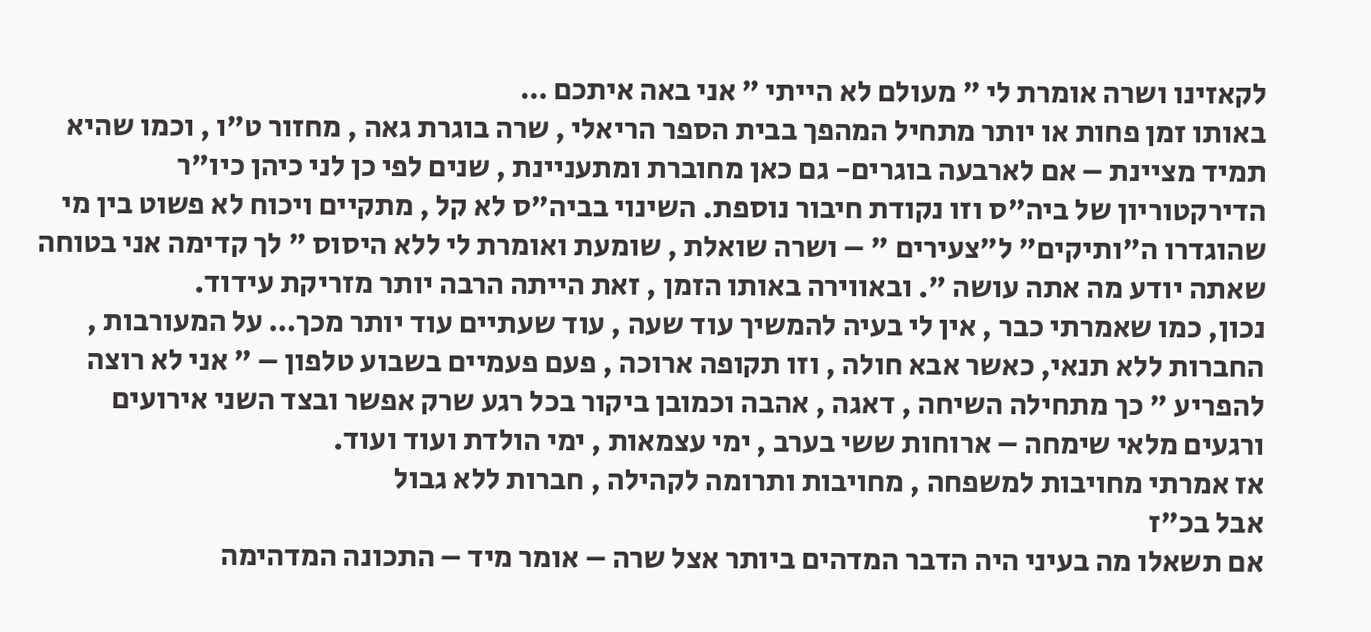לקאזינו ושרה אומרת לי " מעולם לא הייתי " אני באה איתכם …
באותו זמן פחות או יותר מתחיל המהפך בבית הספר הריאלי , שרה בוגרת גאה , מחזור ט"ו , וכמו שהיא תמיד מציינת – אם לארבעה בוגרים- גם כאן מחוברת ומתעניינת , שנים לפי כן לני כיהן כיו"ר הדירקטוריון של ביה"ס וזו נקודת חיבור נוספת. השינוי בביה"ס לא קל , מתקיים ויכוח לא פשוט בין מי שהוגדרו ה"ותיקים" ל"צעירים " – ושרה שואלת , שומעת ואומרת לי ללא היסוס " לך קדימה אני בטוחה שאתה יודע מה אתה עושה ". ובאווירה באותו הזמן , זאת הייתה הרבה יותר מזריקת עידוד.
נכון, כמו שאמרתי כבר , אין לי בעיה להמשיך עוד שעה , עוד שעתיים עוד יותר מכך… על המעורבות , החברות ללא תנאי, כאשר אבא חולה , וזו תקופה ארוכה , פעם פעמיים בשבוע טלפון – " אני לא רוצה להפריע " כך מתחילה השיחה , דאגה , אהבה וכמובן ביקור בכל רגע שרק אפשר ובצד השני אירועים ורגעים מלאי שימחה – ארוחות ששי בערב , ימי עצמאות , ימי הולדת ועוד ועוד.
אז אמרתי מחויבות למשפחה , מחויבות ותרומה לקהילה , חברות ללא גבול
אבל בכ"ז
אם תשאלו מה בעיני היה הדבר המדהים ביותר אצל שרה – אומר מיד – התכונה המדהימה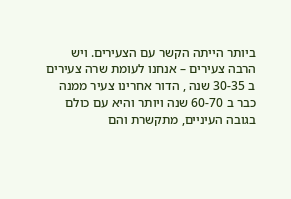ביותר הייתה הקשר עם הצעירים. ויש הרבה צעירים – אנחנו לעומת שרה צעירים ב 30-35 שנה , הדור אחרינו צעיר ממנה כבר ב 60-70 שנה ויותר והיא עם כולם בגובה העיניים, מתקשרת והם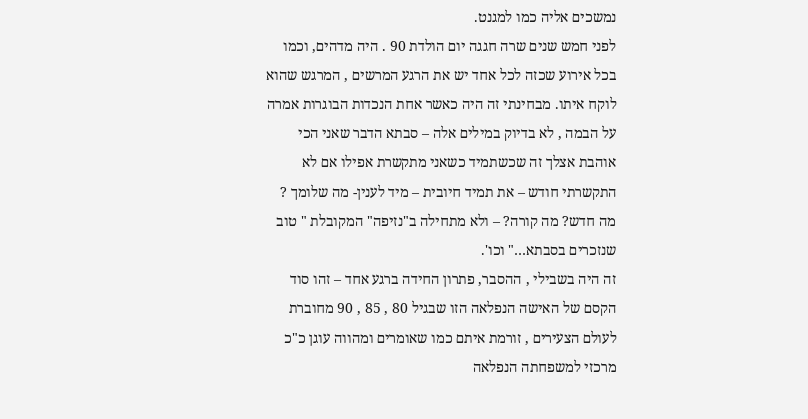נמשכים אליה כמו למגנט.
לפני חמש שנים שרה חגגה יום הולדת 90 . היה מדהים, וכמו בכל אירוע שכזה לכל אחד יש את הרגע המרשים , המרגש שהוא לוקח איתו. מבחינתי זה היה כאשר אחת הנכדות הבוגרות אמרה על הבמה , לא בדיוק במילים אלה – סבתא הדבר שאני הכי אוהבת אצלך זה שכשתמיד כשאני מתקשרת אפילו אם לא התקשרתי חודש – את תמיד חיובית – מיד לענין- מה שלומך ? מה חדש? מה קורה? – ולא מתחילה ב"נזיפה" המקובלת " טוב שנזכרים בסבתא…" וכו'.
זה היה בשבילי , ההסבר, פתרון החידה ברגע אחד – זהו סוד הקסם של האישה הנפלאה הזו שבגיל 80 , 85 , 90 מחוברת לעולם הצעירים , זורמת איתם כמו שאומרים ומהווה עוגן כ"כ מרכזי למשפחתה הנפלאה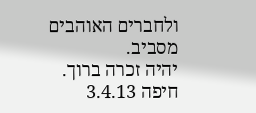ולחברים האוהבים מסביב.
יהיה זכרה ברוך.
חיפה 3.4.13